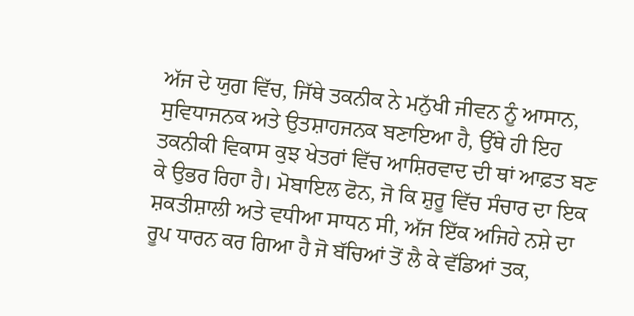ਅੱਜ ਦੇ ਯੁਗ ਵਿੱਚ, ਜਿੱਥੇ ਤਕਨੀਕ ਨੇ ਮਨੁੱਖੀ ਜੀਵਨ ਨੂੰ ਆਸਾਨ, ਸੁਵਿਧਾਜਨਕ ਅਤੇ ਉਤਸ਼ਾਹਜਨਕ ਬਣਾਇਆ ਹੈ, ਉੱਥੇ ਹੀ ਇਹ ਤਕਨੀਕੀ ਵਿਕਾਸ ਕੁਝ ਖੇਤਰਾਂ ਵਿੱਚ ਆਸ਼ਿਰਵਾਦ ਦੀ ਥਾਂ ਆਫ਼ਤ ਬਣ ਕੇ ਉਭਰ ਰਿਹਾ ਹੈ। ਮੋਬਾਇਲ ਫੋਨ, ਜੋ ਕਿ ਸ਼ੁਰੂ ਵਿੱਚ ਸੰਚਾਰ ਦਾ ਇਕ ਸ਼ਕਤੀਸ਼ਾਲੀ ਅਤੇ ਵਧੀਆ ਸਾਧਨ ਸੀ, ਅੱਜ ਇੱਕ ਅਜਿਹੇ ਨਸ਼ੇ ਦਾ ਰੂਪ ਧਾਰਨ ਕਰ ਗਿਆ ਹੈ ਜੋ ਬੱਚਿਆਂ ਤੋਂ ਲੈ ਕੇ ਵੱਡਿਆਂ ਤਕ,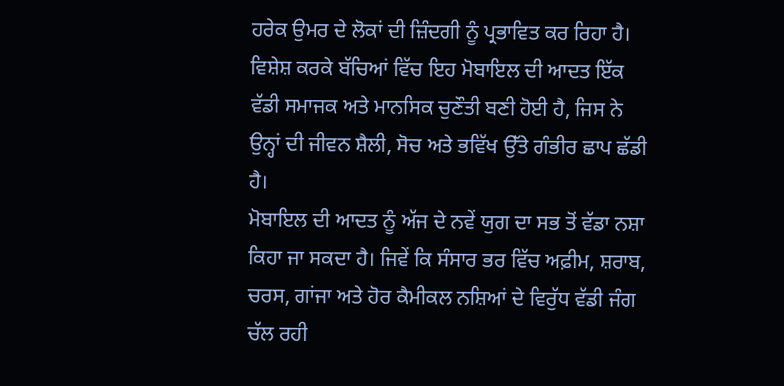ਹਰੇਕ ਉਮਰ ਦੇ ਲੋਕਾਂ ਦੀ ਜ਼ਿੰਦਗੀ ਨੂੰ ਪ੍ਰਭਾਵਿਤ ਕਰ ਰਿਹਾ ਹੈ। ਵਿਸ਼ੇਸ਼ ਕਰਕੇ ਬੱਚਿਆਂ ਵਿੱਚ ਇਹ ਮੋਬਾਇਲ ਦੀ ਆਦਤ ਇੱਕ ਵੱਡੀ ਸਮਾਜਕ ਅਤੇ ਮਾਨਸਿਕ ਚੁਣੌਤੀ ਬਣੀ ਹੋਈ ਹੈ, ਜਿਸ ਨੇ ਉਨ੍ਹਾਂ ਦੀ ਜੀਵਨ ਸ਼ੈਲੀ, ਸੋਚ ਅਤੇ ਭਵਿੱਖ ਉੱਤੇ ਗੰਭੀਰ ਛਾਪ ਛੱਡੀ ਹੈ।
ਮੋਬਾਇਲ ਦੀ ਆਦਤ ਨੂੰ ਅੱਜ ਦੇ ਨਵੇਂ ਯੁਗ ਦਾ ਸਭ ਤੋਂ ਵੱਡਾ ਨਸ਼ਾ ਕਿਹਾ ਜਾ ਸਕਦਾ ਹੈ। ਜਿਵੇਂ ਕਿ ਸੰਸਾਰ ਭਰ ਵਿੱਚ ਅਫ਼ੀਮ, ਸ਼ਰਾਬ, ਚਰਸ, ਗਾਂਜਾ ਅਤੇ ਹੋਰ ਕੈਮੀਕਲ ਨਸ਼ਿਆਂ ਦੇ ਵਿਰੁੱਧ ਵੱਡੀ ਜੰਗ ਚੱਲ ਰਹੀ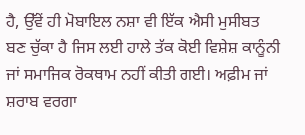ਹੈ, ਉੱਵੇਂ ਹੀ ਮੋਬਾਇਲ ਨਸ਼ਾ ਵੀ ਇੱਕ ਐਸੀ ਮੁਸੀਬਤ ਬਣ ਚੁੱਕਾ ਹੈ ਜਿਸ ਲਈ ਹਾਲੇ ਤੱਕ ਕੋਈ ਵਿਸ਼ੇਸ਼ ਕਾਨੂੰਨੀ ਜਾਂ ਸਮਾਜਿਕ ਰੋਕਥਾਮ ਨਹੀਂ ਕੀਤੀ ਗਈ। ਅਫ਼ੀਮ ਜਾਂ ਸ਼ਰਾਬ ਵਰਗਾ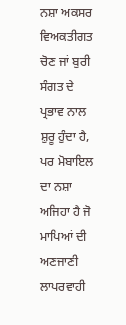ਨਸ਼ਾ ਅਕਸਰ ਵਿਅਕਤੀਗਤ ਚੋਣ ਜਾਂ ਬੁਰੀ ਸੰਗਤ ਦੇ ਪ੍ਰਭਾਵ ਨਾਲ ਸ਼ੁਰੂ ਹੁੰਦਾ ਹੈ, ਪਰ ਮੋਬਾਇਲ ਦਾ ਨਸ਼ਾ ਅਜਿਹਾ ਹੈ ਜੋ ਮਾਪਿਆਂ ਦੀ ਅਣਜਾਣੀ ਲਾਪਰਵਾਹੀ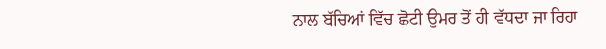ਨਾਲ ਬੱਚਿਆਂ ਵਿੱਚ ਛੋਟੀ ਉਮਰ ਤੋਂ ਹੀ ਵੱਧਦਾ ਜਾ ਰਿਹਾ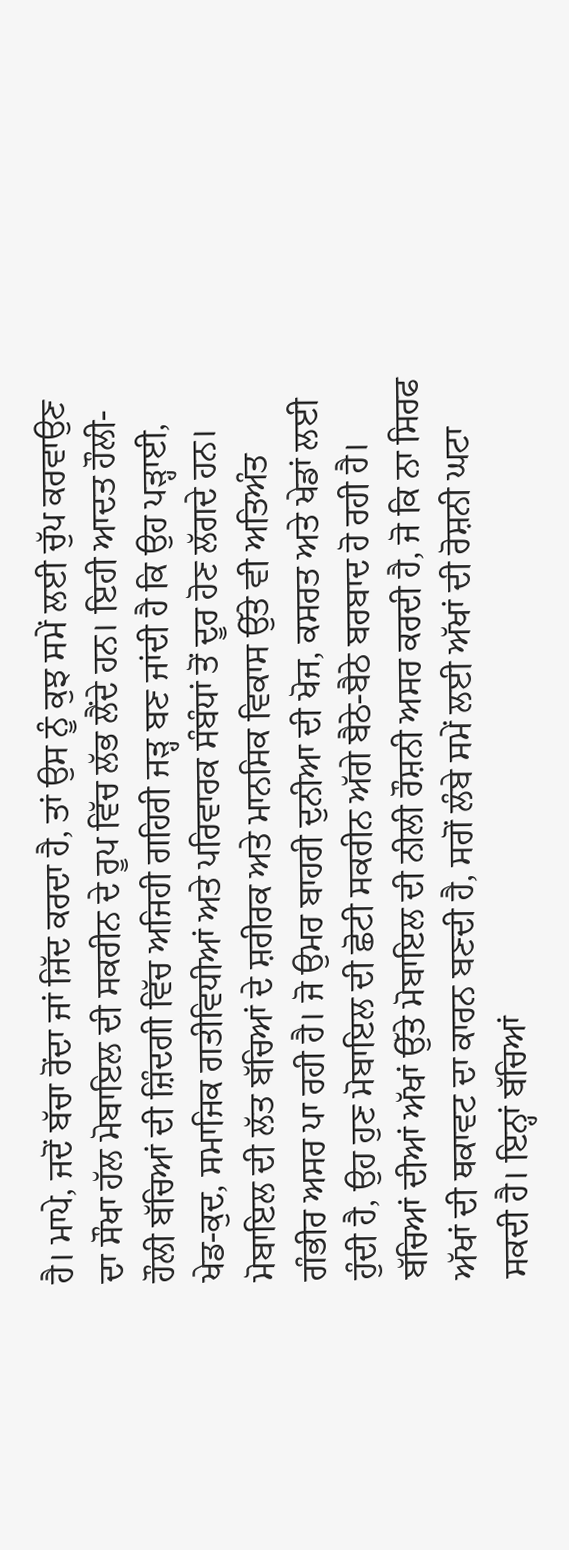ਹੈ। ਮਾਪੇ, ਜਦੋਂ ਬੱਚਾ ਰੋਂਦਾ ਜਾਂ ਜਿੱਦ ਕਰਦਾ ਹੈ, ਤਾਂ ਉਸ ਨੂੰ ਕੁਝ ਸਮੇਂ ਲਈ ਚੁੱਪ ਕਰਵਾਉਣ ਦਾ ਸੌਖਾ ਹੱਲ ਮੋਬਾਇਲ ਦੀ ਸਕਰੀਨ ਦੇ ਰੂਪ ਵਿੱਚ ਲੱਭ ਲੈਂਦੇ ਹਨ। ਇਹੀ ਆਦਤ ਹੌਲੀ-ਹੌਲੀ ਬੱਚਿਆਂ ਦੀ ਜ਼ਿੰਦਗੀ ਵਿੱਚ ਅਜਿਹੀ ਗਹਿਰੀ ਜੜ੍ਹ ਬਣ ਜਾਂਦੀ ਹੈ ਕਿ ਉਹ ਪੜ੍ਹਾਈ, ਖੇਡ-ਕੁਦ, ਸਮਾਜਿਕ ਗਤੀਵਿਧੀਆਂ ਅਤੇ ਪਰਿਵਾਰਕ ਸੰਬੰਧਾਂ ਤੋਂ ਦੂਰ ਹੋਣ ਲੱਗਦੇ ਹਨ।
ਮੋਬਾਇਲ ਦੀ ਲੱਤ ਬੱਚਿਆਂ ਦੇ ਸ਼ਰੀਰਕ ਅਤੇ ਮਾਨਸਿਕ ਵਿਕਾਸ ਉੱਤੇ ਵੀ ਅਤਿਅੰਤ ਗੰਭੀਰ ਅਸਰ ਪਾ ਰਹੀ ਹੈ। ਜੋ ਉਮਰ ਬਾਹਰੀ ਦੁਨੀਆ ਦੀ ਖੋਜ, ਕਸਰਤ ਅਤੇ ਖੇਡਾਂ ਲਈ ਹੁੰਦੀ ਹੈ, ਉਹ ਹੁਣ ਮੋਬਾਇਲ ਦੀ ਛੋਟੀ ਸਕਰੀਨ ਅੱਗੇ ਬੈਠੇ-ਬੈਠੇ ਬਰਬਾਦ ਹੋ ਰਹੀ ਹੈ। ਬੱਚਿਆਂ ਦੀਆਂ ਅੱਖਾਂ ਉੱਤੇ ਮੋਬਾਇਲ ਦੀ ਨੀਲੀ ਰੌਸ਼ਨੀ ਅਸਰ ਕਰਦੀ ਹੈ, ਜੋ ਕਿ ਨਾ ਸਿਰਫ ਅੱਖਾਂ ਦੀ ਥਕਾਵਟ ਦਾ ਕਾਰਨ ਬਣਦੀ ਹੈ, ਸਗੋਂ ਲੰਬੇ ਸਮੇਂ ਲਈ ਅੱਖਾਂ ਦੀ ਰੋਸ਼ਨੀ ਘਟਾ ਸਕਦੀ ਹੈ। ਇਨ੍ਹਾਂ ਬੱਚਿਆਂ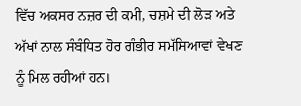ਵਿੱਚ ਅਕਸਰ ਨਜ਼ਰ ਦੀ ਕਮੀ, ਚਸ਼ਮੇ ਦੀ ਲੋੜ ਅਤੇ ਅੱਖਾਂ ਨਾਲ ਸੰਬੰਧਿਤ ਹੋਰ ਗੰਭੀਰ ਸਮੱਸਿਆਵਾਂ ਵੇਖਣ ਨੂੰ ਮਿਲ ਰਹੀਆਂ ਹਨ।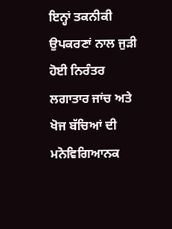ਇਨ੍ਹਾਂ ਤਕਨੀਕੀ ਉਪਕਰਣਾਂ ਨਾਲ ਜੁੜੀ ਹੋਈ ਨਿਰੰਤਰ ਲਗਾਤਾਰ ਜਾਂਚ ਅਤੇ ਖੋਜ ਬੱਚਿਆਂ ਦੀ ਮਨੋਵਿਗਿਆਨਕ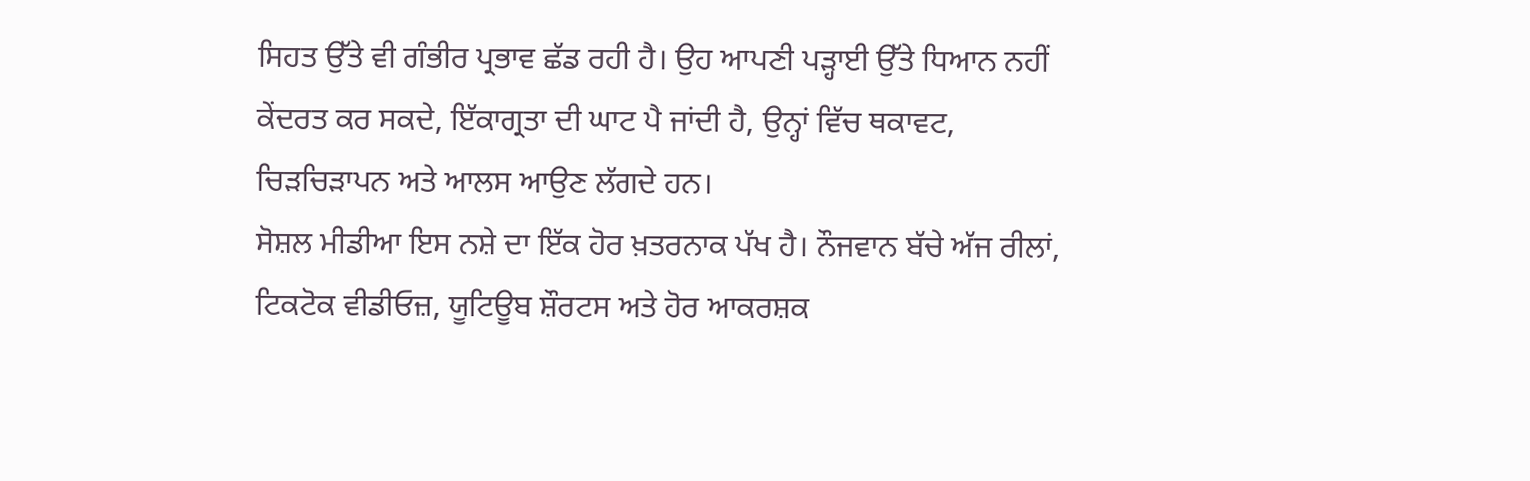ਸਿਹਤ ਉੱਤੇ ਵੀ ਗੰਭੀਰ ਪ੍ਰਭਾਵ ਛੱਡ ਰਹੀ ਹੈ। ਉਹ ਆਪਣੀ ਪੜ੍ਹਾਈ ਉੱਤੇ ਧਿਆਨ ਨਹੀਂ ਕੇਂਦਰਤ ਕਰ ਸਕਦੇ, ਇੱਕਾਗ੍ਰਤਾ ਦੀ ਘਾਟ ਪੈ ਜਾਂਦੀ ਹੈ, ਉਨ੍ਹਾਂ ਵਿੱਚ ਥਕਾਵਟ, ਚਿੜਚਿੜਾਪਨ ਅਤੇ ਆਲਸ ਆਉਣ ਲੱਗਦੇ ਹਨ।
ਸੋਸ਼ਲ ਮੀਡੀਆ ਇਸ ਨਸ਼ੇ ਦਾ ਇੱਕ ਹੋਰ ਖ਼ਤਰਨਾਕ ਪੱਖ ਹੈ। ਨੌਜਵਾਨ ਬੱਚੇ ਅੱਜ ਰੀਲਾਂ, ਟਿਕਟੋਕ ਵੀਡੀਓਜ਼, ਯੂਟਿਊਬ ਸ਼ੌਰਟਸ ਅਤੇ ਹੋਰ ਆਕਰਸ਼ਕ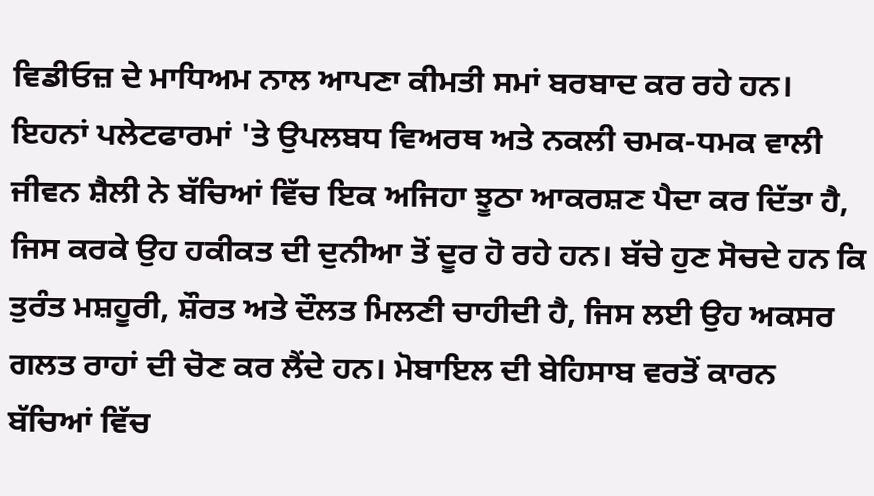ਵਿਡੀਓਜ਼ ਦੇ ਮਾਧਿਅਮ ਨਾਲ ਆਪਣਾ ਕੀਮਤੀ ਸਮਾਂ ਬਰਬਾਦ ਕਰ ਰਹੇ ਹਨ। ਇਹਨਾਂ ਪਲੇਟਫਾਰਮਾਂ 'ਤੇ ਉਪਲਬਧ ਵਿਅਰਥ ਅਤੇ ਨਕਲੀ ਚਮਕ-ਧਮਕ ਵਾਲੀ ਜੀਵਨ ਸ਼ੈਲੀ ਨੇ ਬੱਚਿਆਂ ਵਿੱਚ ਇਕ ਅਜਿਹਾ ਝੂਠਾ ਆਕਰਸ਼ਣ ਪੈਦਾ ਕਰ ਦਿੱਤਾ ਹੈ, ਜਿਸ ਕਰਕੇ ਉਹ ਹਕੀਕਤ ਦੀ ਦੁਨੀਆ ਤੋਂ ਦੂਰ ਹੋ ਰਹੇ ਹਨ। ਬੱਚੇ ਹੁਣ ਸੋਚਦੇ ਹਨ ਕਿ ਤੁਰੰਤ ਮਸ਼ਹੂਰੀ, ਸ਼ੌਰਤ ਅਤੇ ਦੌਲਤ ਮਿਲਣੀ ਚਾਹੀਦੀ ਹੈ, ਜਿਸ ਲਈ ਉਹ ਅਕਸਰ ਗਲਤ ਰਾਹਾਂ ਦੀ ਚੋਣ ਕਰ ਲੈਂਦੇ ਹਨ। ਮੋਬਾਇਲ ਦੀ ਬੇਹਿਸਾਬ ਵਰਤੋਂ ਕਾਰਨ ਬੱਚਿਆਂ ਵਿੱਚ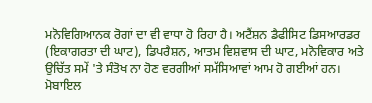ਮਨੋਵਿਗਿਆਨਕ ਰੋਗਾਂ ਦਾ ਵੀ ਵਾਧਾ ਹੋ ਰਿਹਾ ਹੈ। ਅਟੈਂਸ਼ਨ ਡੈਫੀਸਿਟ ਡਿਸਆਰਡਰ (ਇਕਾਗਰਤਾ ਦੀ ਘਾਟ), ਡਿਪਰੈਸ਼ਨ, ਆਤਮ ਵਿਸ਼ਵਾਸ ਦੀ ਘਾਟ, ਮਨੋਵਿਕਾਰ ਅਤੇ ਉਚਿੱਤ ਸਮੇਂ 'ਤੇ ਸੰਤੋਖ ਨਾ ਹੋਣ ਵਰਗੀਆਂ ਸਮੱਸਿਆਵਾਂ ਆਮ ਹੋ ਗਈਆਂ ਹਨ। ਮੋਬਾਇਲ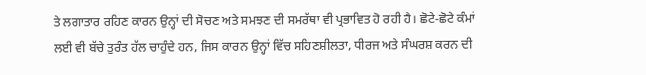ਤੇ ਲਗਾਤਾਰ ਰਹਿਣ ਕਾਰਨ ਉਨ੍ਹਾਂ ਦੀ ਸੋਚਣ ਅਤੇ ਸਮਝਣ ਦੀ ਸਮਰੱਥਾ ਵੀ ਪ੍ਰਭਾਵਿਤ ਹੋ ਰਹੀ ਹੈ। ਛੋਟੇ-ਛੋਟੇ ਕੰਮਾਂ ਲਈ ਵੀ ਬੱਚੇ ਤੁਰੰਤ ਹੱਲ ਚਾਹੁੰਦੇ ਹਨ, ਜਿਸ ਕਾਰਨ ਉਨ੍ਹਾਂ ਵਿੱਚ ਸਹਿਣਸ਼ੀਲਤਾ, ਧੀਰਜ ਅਤੇ ਸੰਘਰਸ਼ ਕਰਨ ਦੀ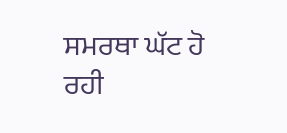ਸਮਰਥਾ ਘੱਟ ਹੋ ਰਹੀ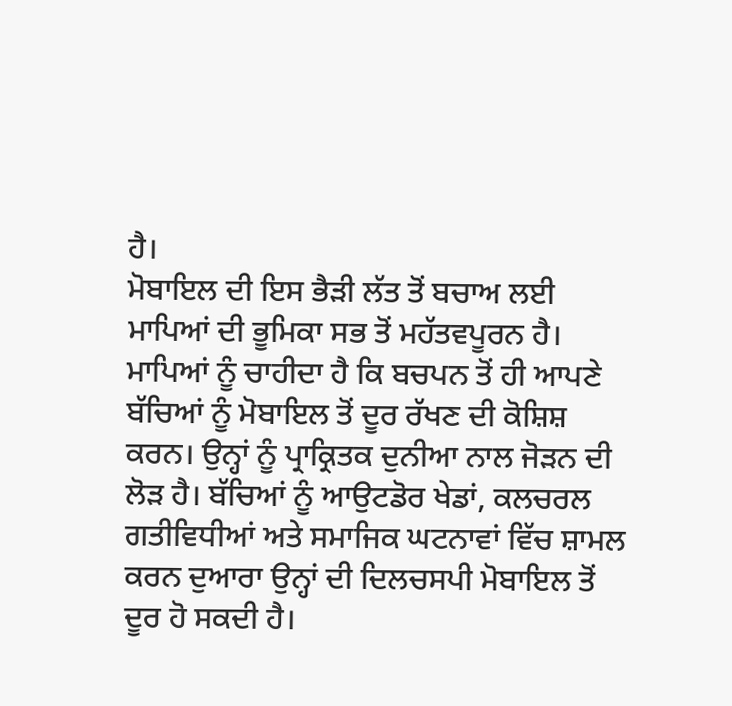ਹੈ।
ਮੋਬਾਇਲ ਦੀ ਇਸ ਭੈੜੀ ਲੱਤ ਤੋਂ ਬਚਾਅ ਲਈ ਮਾਪਿਆਂ ਦੀ ਭੂਮਿਕਾ ਸਭ ਤੋਂ ਮਹੱਤਵਪੂਰਨ ਹੈ। ਮਾਪਿਆਂ ਨੂੰ ਚਾਹੀਦਾ ਹੈ ਕਿ ਬਚਪਨ ਤੋਂ ਹੀ ਆਪਣੇ ਬੱਚਿਆਂ ਨੂੰ ਮੋਬਾਇਲ ਤੋਂ ਦੂਰ ਰੱਖਣ ਦੀ ਕੋਸ਼ਿਸ਼ ਕਰਨ। ਉਨ੍ਹਾਂ ਨੂੰ ਪ੍ਰਾਕ੍ਰਿਤਕ ਦੁਨੀਆ ਨਾਲ ਜੋੜਨ ਦੀ ਲੋੜ ਹੈ। ਬੱਚਿਆਂ ਨੂੰ ਆਉਟਡੋਰ ਖੇਡਾਂ, ਕਲਚਰਲ ਗਤੀਵਿਧੀਆਂ ਅਤੇ ਸਮਾਜਿਕ ਘਟਨਾਵਾਂ ਵਿੱਚ ਸ਼ਾਮਲ ਕਰਨ ਦੁਆਰਾ ਉਨ੍ਹਾਂ ਦੀ ਦਿਲਚਸਪੀ ਮੋਬਾਇਲ ਤੋਂ ਦੂਰ ਹੋ ਸਕਦੀ ਹੈ।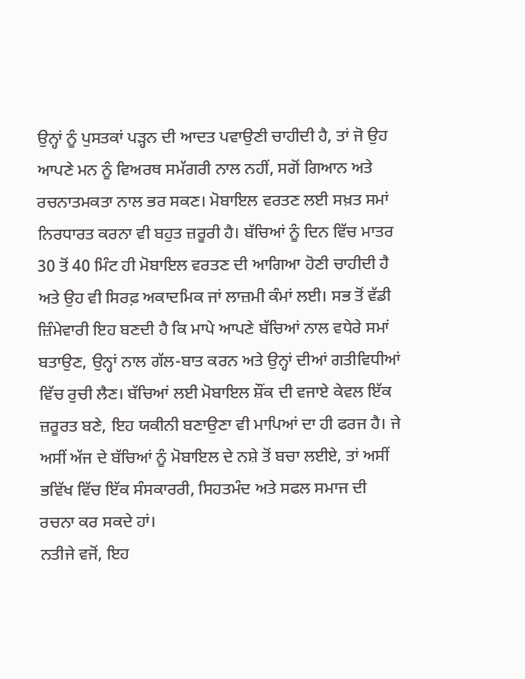ਉਨ੍ਹਾਂ ਨੂੰ ਪੁਸਤਕਾਂ ਪੜ੍ਹਨ ਦੀ ਆਦਤ ਪਵਾਉਣੀ ਚਾਹੀਦੀ ਹੈ, ਤਾਂ ਜੋ ਉਹ ਆਪਣੇ ਮਨ ਨੂੰ ਵਿਅਰਥ ਸਮੱਗਰੀ ਨਾਲ ਨਹੀਂ, ਸਗੋਂ ਗਿਆਨ ਅਤੇ ਰਚਨਾਤਮਕਤਾ ਨਾਲ ਭਰ ਸਕਣ। ਮੋਬਾਇਲ ਵਰਤਣ ਲਈ ਸਖ਼ਤ ਸਮਾਂ ਨਿਰਧਾਰਤ ਕਰਨਾ ਵੀ ਬਹੁਤ ਜ਼ਰੂਰੀ ਹੈ। ਬੱਚਿਆਂ ਨੂੰ ਦਿਨ ਵਿੱਚ ਮਾਤਰ 30 ਤੋਂ 40 ਮਿੰਟ ਹੀ ਮੋਬਾਇਲ ਵਰਤਣ ਦੀ ਆਗਿਆ ਹੋਣੀ ਚਾਹੀਦੀ ਹੈ ਅਤੇ ਉਹ ਵੀ ਸਿਰਫ਼ ਅਕਾਦਮਿਕ ਜਾਂ ਲਾਜ਼ਮੀ ਕੰਮਾਂ ਲਈ। ਸਭ ਤੋਂ ਵੱਡੀ ਜ਼ਿੰਮੇਵਾਰੀ ਇਹ ਬਣਦੀ ਹੈ ਕਿ ਮਾਪੇ ਆਪਣੇ ਬੱਚਿਆਂ ਨਾਲ ਵਧੇਰੇ ਸਮਾਂ ਬਤਾਉਣ, ਉਨ੍ਹਾਂ ਨਾਲ ਗੱਲ-ਬਾਤ ਕਰਨ ਅਤੇ ਉਨ੍ਹਾਂ ਦੀਆਂ ਗਤੀਵਿਧੀਆਂ ਵਿੱਚ ਰੁਚੀ ਲੈਣ। ਬੱਚਿਆਂ ਲਈ ਮੋਬਾਇਲ ਸ਼ੌਂਕ ਦੀ ਵਜਾਏ ਕੇਵਲ ਇੱਕ ਜ਼ਰੂਰਤ ਬਣੇ, ਇਹ ਯਕੀਨੀ ਬਣਾਉਣਾ ਵੀ ਮਾਪਿਆਂ ਦਾ ਹੀ ਫਰਜ ਹੈ। ਜੇ ਅਸੀਂ ਅੱਜ ਦੇ ਬੱਚਿਆਂ ਨੂੰ ਮੋਬਾਇਲ ਦੇ ਨਸ਼ੇ ਤੋਂ ਬਚਾ ਲਈਏ, ਤਾਂ ਅਸੀਂ ਭਵਿੱਖ ਵਿੱਚ ਇੱਕ ਸੰਸਕਾਰਰੀ, ਸਿਹਤਮੰਦ ਅਤੇ ਸਫਲ ਸਮਾਜ ਦੀ ਰਚਨਾ ਕਰ ਸਕਦੇ ਹਾਂ।
ਨਤੀਜੇ ਵਜੋਂ, ਇਹ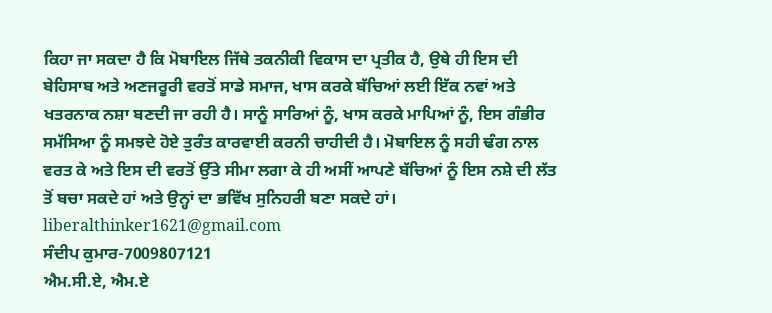ਕਿਹਾ ਜਾ ਸਕਦਾ ਹੈ ਕਿ ਮੋਬਾਇਲ ਜਿੱਥੇ ਤਕਨੀਕੀ ਵਿਕਾਸ ਦਾ ਪ੍ਰਤੀਕ ਹੈ, ਉਥੇ ਹੀ ਇਸ ਦੀ ਬੇਹਿਸਾਬ ਅਤੇ ਅਣਜਰੂਰੀ ਵਰਤੋਂ ਸਾਡੇ ਸਮਾਜ, ਖਾਸ ਕਰਕੇ ਬੱਚਿਆਂ ਲਈ ਇੱਕ ਨਵਾਂ ਅਤੇ ਖਤਰਨਾਕ ਨਸ਼ਾ ਬਣਦੀ ਜਾ ਰਹੀ ਹੈ। ਸਾਨੂੰ ਸਾਰਿਆਂ ਨੂੰ, ਖਾਸ ਕਰਕੇ ਮਾਪਿਆਂ ਨੂੰ, ਇਸ ਗੰਭੀਰ ਸਮੱਸਿਆ ਨੂੰ ਸਮਝਦੇ ਹੋਏ ਤੁਰੰਤ ਕਾਰਵਾਈ ਕਰਨੀ ਚਾਹੀਦੀ ਹੈ। ਮੋਬਾਇਲ ਨੂੰ ਸਹੀ ਢੰਗ ਨਾਲ ਵਰਤ ਕੇ ਅਤੇ ਇਸ ਦੀ ਵਰਤੋਂ ਉੱਤੇ ਸੀਮਾ ਲਗਾ ਕੇ ਹੀ ਅਸੀਂ ਆਪਣੇ ਬੱਚਿਆਂ ਨੂੰ ਇਸ ਨਸ਼ੇ ਦੀ ਲੱਤ ਤੋਂ ਬਚਾ ਸਕਦੇ ਹਾਂ ਅਤੇ ਉਨ੍ਹਾਂ ਦਾ ਭਵਿੱਖ ਸੁਨਿਹਰੀ ਬਣਾ ਸਕਦੇ ਹਾਂ।
liberalthinker1621@gmail.com
ਸੰਦੀਪ ਕੁਮਾਰ-7009807121
ਐਮ.ਸੀ.ਏ, ਐਮ.ਏ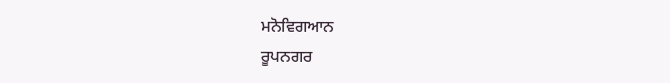ਮਨੋਵਿਗਆਨ
ਰੂਪਨਗਰ